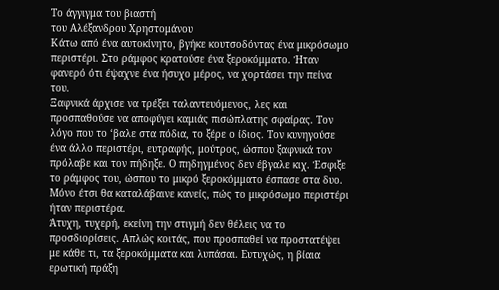Tο άγγιγμα του βιαστή
του Αλέξανδρου Χρηστομάνου
Κάτω από ένα αυτοκίνητο, βγήκε κουτσοδόντας ένα μικρόσωμο περιστέρι. Στο ράμφος κρατούσε ένα ξεροκόμματο. Ήταν φανερό ότι έψαχνε ένα ήσυχο μέρος, να χορτάσει την πείνα του.
Ξαφνικά άρχισε να τρέξει ταλαντευόμενος, λες και προσπαθούσε να αποφύγει καμιάς πισώπλατης σφαίρας. Τον λόγο που το ‘βαλε στα πόδια, το ξέρε ο ίδιος. Τον κυνηγούσε ένα άλλο περιστέρι, ευτραφής, μούτρος, ώσπου ξαφνικά τον πρόλαβε και τον πήδηξε. Ο πηδηγμένος δεν έβγαλε κιχ. Έσφιξε το ράμφος του, ώσπου το μικρό ξεροκόμματο έσπασε στα δυο. Μόνο έτσι θα καταλάβαινε κανείς, πώς το μικρόσωμο περιστέρι ήταν περιστέρα.
Άτυχη, τυχερή, εκείνη την στιγμή δεν θέλεις να το προσδιορίσεις. Απλώς κοιτάς, που προσπαθεί να προστατέψει με κάθε τι, τα ξεροκόμματα και λυπάσαι. Ευτυχώς, η βίαια ερωτική πράξη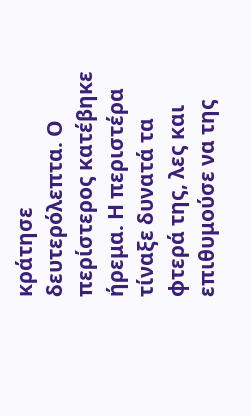κράτησε δευτερόλεπτα. Ο περίστερος κατέβηκε ήρεμα. Η περιστέρα τίναξε δυνατά τα φτερά της, λες και επιθυμούσε να της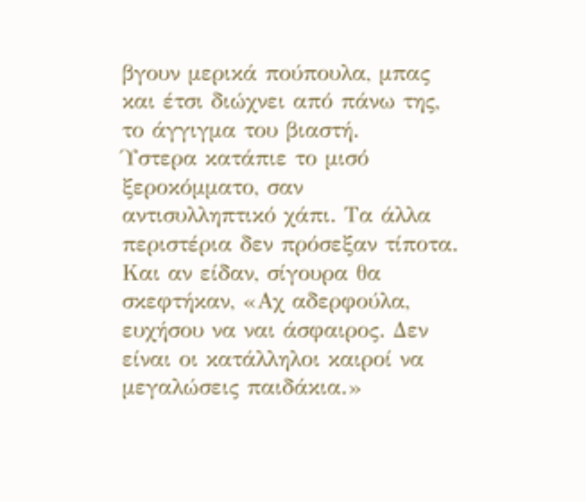βγουν μερικά πούπουλα, μπας και έτσι διώχνει από πάνω της, το άγγιγμα του βιαστή.
Ύστερα κατάπιε το μισό ξεροκόμματο, σαν αντισυλληπτικό χάπι. Τα άλλα περιστέρια δεν πρόσεξαν τίποτα. Και αν είδαν, σίγουρα θα σκεφτήκαν, «Αχ αδερφούλα, ευχήσου να ναι άσφαιρος. Δεν είναι οι κατάλληλοι καιροί να μεγαλώσεις παιδάκια.»